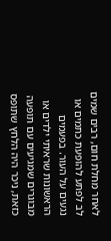לאחר מחלת חום, רבים שמים לב לפתע להופעת כתמים או נגעים על העור. בפעמים הראשונות שראיתי ילדים או מבוגרים שמגיעים עם תופעה כזאת, ניכר היה הלחץ שתופס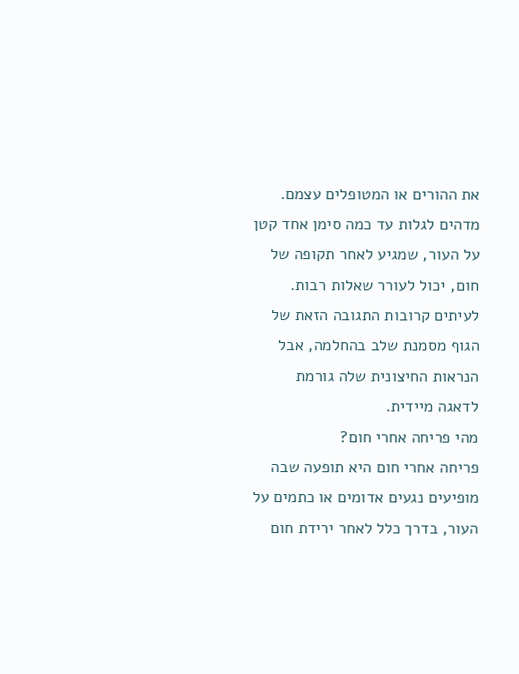את ההורים או המטופלים עצמם. מדהים לגלות עד כמה סימן אחד קטן על העור, שמגיע לאחר תקופה של חום, יכול לעורר שאלות רבות. לעיתים קרובות התגובה הזאת של הגוף מסמנת שלב בהחלמה, אבל הנראות החיצונית שלה גורמת לדאגה מיידית.
מהי פריחה אחרי חום?
פריחה אחרי חום היא תופעה שבה מופיעים נגעים אדומים או כתמים על העור, בדרך כלל לאחר ירידת חום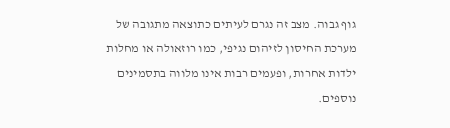גוף גבוה. מצב זה נגרם לעיתים כתוצאה מתגובה של מערכת החיסון לזיהום נגיפי, כמו רוזאולה או מחלות ילדות אחרות, ופעמים רבות אינו מלווה בתסמינים נוספים.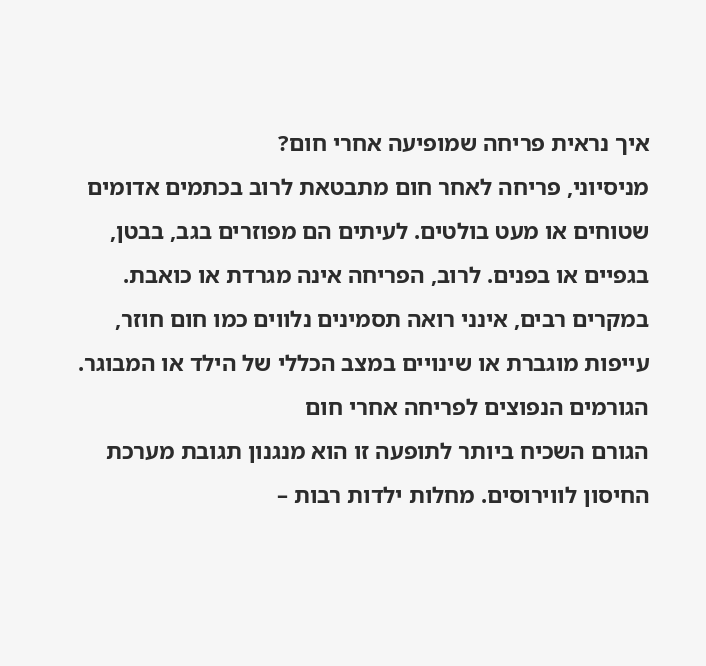איך נראית פריחה שמופיעה אחרי חום?
מניסיוני, פריחה לאחר חום מתבטאת לרוב בכתמים אדומים שטוחים או מעט בולטים. לעיתים הם מפוזרים בגב, בבטן, בגפיים או בפנים. לרוב, הפריחה אינה מגרדת או כואבת. במקרים רבים, אינני רואה תסמינים נלווים כמו חום חוזר, עייפות מוגברת או שינויים במצב הכללי של הילד או המבוגר.
הגורמים הנפוצים לפריחה אחרי חום
הגורם השכיח ביותר לתופעה זו הוא מנגנון תגובת מערכת החיסון לווירוסים. מחלות ילדות רבות –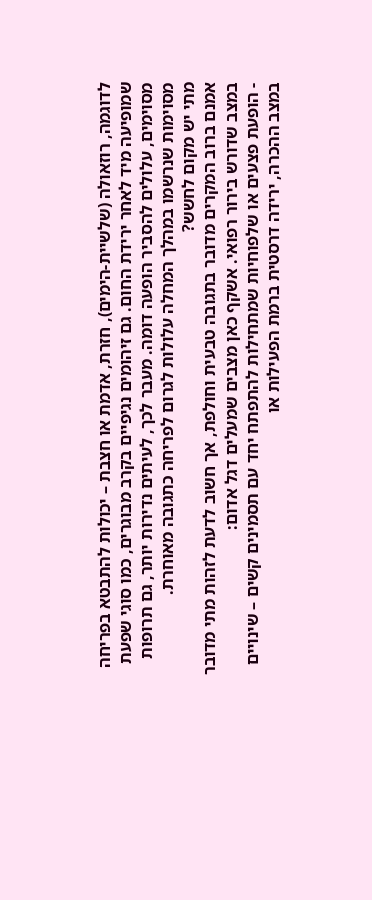לדוגמה, רוזאולה (שלשיית-הימים), חזרת, אדמת או חצבת – יכולות להתבטא בפריחה שמופיעה מיד לאחר ירידת החום. גם זיהומים נגיפיים בקרב מבוגרים, כמו סוגי שפעת מסוימים, עלולים להסביר הופעה דומה. מעבר לכך, לעיתים נדירות יותר, גם תרופות מסוימות שנרשמו במהלך המחלה עלולות לגרום לפריחה כתגובה מאוחרת.
מתי יש מקום לחשש?
אמנם ברוב המקרים מדובר בתגובה טבעית וחולפת, אך חשוב לדעת לזהות מתי מדובר במצב שדורש בירור רפואי. אשקף כאן מצבים שמעלים דגל אדום:
- הופעת פצעים או שלפוחיות שמתחילות להתפתח יחד עם תסמינים קשים – שינויים במצב ההכרה, ירידה דרסטית ברמת הפעילות או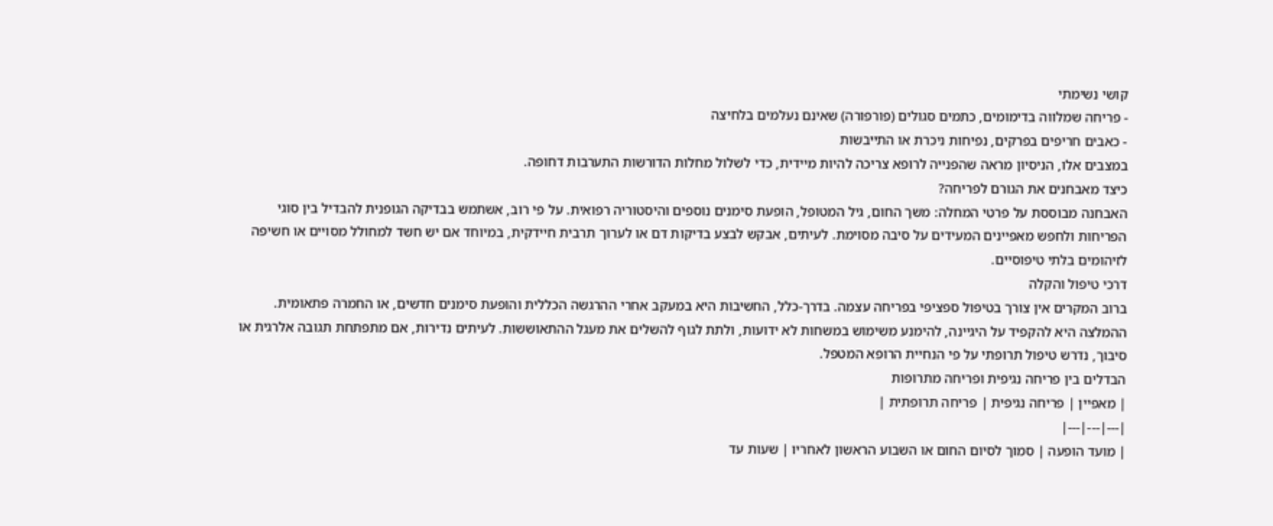קושי נשימתי
- פריחה שמלווה בדימומים, כתמים סגולים (פורפורה) שאינם נעלמים בלחיצה
- כאבים חריפים בפרקים, נפיחות ניכרת או התייבשות
במצבים אלו, הניסיון מראה שהפנייה לרופא צריכה להיות מיידית, כדי לשלול מחלות הדורשות התערבות דחופה.
כיצד מאבחנים את הגורם לפריחה?
האבחנה מבוססת על פרטי המחלה: משך החום, גיל המטופל, הופעת סימנים נוספים והיסטוריה רפואית. על פי רוב, אשתמש בבדיקה הגופנית להבדיל בין סוגי הפריחות ולחפש מאפיינים המעידים על סיבה מסוימת. לעיתים, אבקש לבצע בדיקות דם או לערוך תרבית חיידקית, במיוחד אם יש חשד למחולל מסויים או חשיפה לזיהומים בלתי טיפוסיים.
דרכי טיפול והקלה
ברוב המקרים אין צורך בטיפול ספציפי בפריחה עצמה. בדרך-כלל, החשיבות היא במעקב אחרי ההרגשה הכללית והופעת סימנים חדשים, או החמרה פתאומית. ההמלצה היא להקפיד על היגיינה, להימנע משימוש במשחות לא ידועות, ולתת לגוף להשלים את מעגל ההתאוששות. לעיתים נדירות, אם מתפתחת תגובה אלרגית או סיבוך, נדרש טיפול תרופתי על פי הנחיית הרופא המטפל.
הבדלים בין פריחה נגיפית ופריחה מתרופות
| מאפיין | פריחה נגיפית | פריחה תרופתית |
|---|---|---|
| מועד הופעה | סמוך לסיום החום או השבוע הראשון לאחריו | שעות עד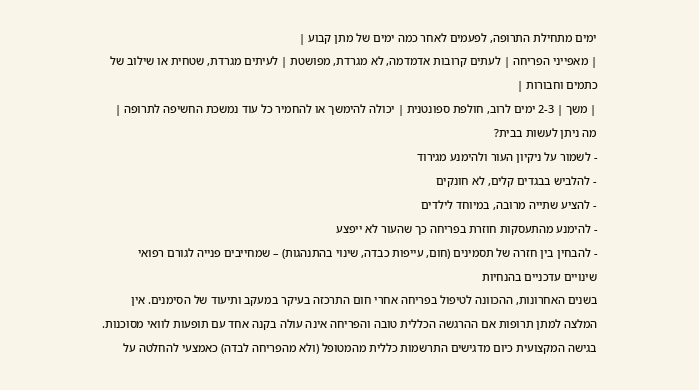ימים מתחילת התרופה, לפעמים לאחר כמה ימים של מתן קבוע |
| מאפייני הפריחה | לעתים קרובות אדמדמה, לא מגרדת, מפושטת | לעיתים מגרדת, שטחית או שילוב של כתמים וחבורות |
| משך | 2-3 ימים לרוב, חולפת ספונטנית | יכולה להימשך או להחמיר כל עוד נמשכת החשיפה לתרופה |
מה ניתן לעשות בבית?
- לשמור על ניקיון העור ולהימנע מגירוד
- להלביש בבגדים קלים, לא חונקים
- להציע שתייה מרובה, במיוחד לילדים
- להימנע מהתעסקות חוזרת בפריחה כך שהעור לא ייפצע
- להבחין בין חזרה של תסמינים (חום, עייפות כבדה, שינוי בהתנהגות) – שמחייבים פנייה לגורם רפואי
שינויים עדכניים בהנחיות
בשנים האחרונות, ההכוונה לטיפול בפריחה אחרי חום התרכזה בעיקר במעקב ותיעוד של הסימנים. אין המלצה למתן תרופות אם ההרגשה הכללית טובה והפריחה אינה עולה בקנה אחד עם תופעות לוואי מסוכנות. בגישה המקצועית כיום מדגישים התרשמות כללית מהמטופל (ולא מהפריחה לבדה) כאמצעי להחלטה על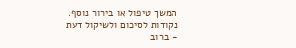המשך טיפול או בירור נוסף.
נקודות לסיכום ולשיקול דעת
- ברוב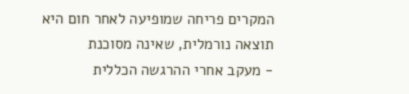המקרים פריחה שמופיעה לאחר חום היא תוצאה נורמלית, שאינה מסוכנת
- מעקב אחרי ההרגשה הכללית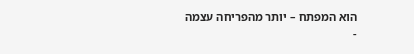הוא המפתח – יותר מהפריחה עצמה
-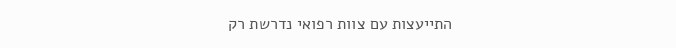התייעצות עם צוות רפואי נדרשת רק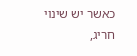כאשר יש שינוי חריג,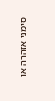סימני אזהרה או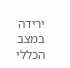ירידה במצב הכללי